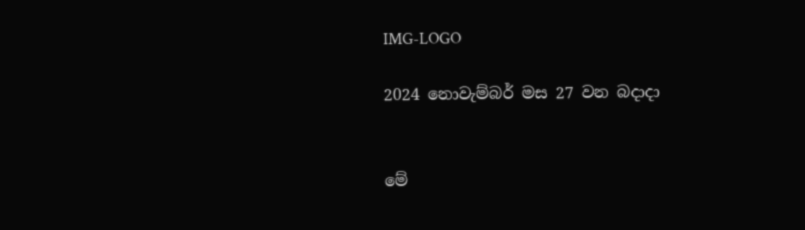IMG-LOGO

2024 නොවැම්බර් මස 27 වන බදාදා


මේ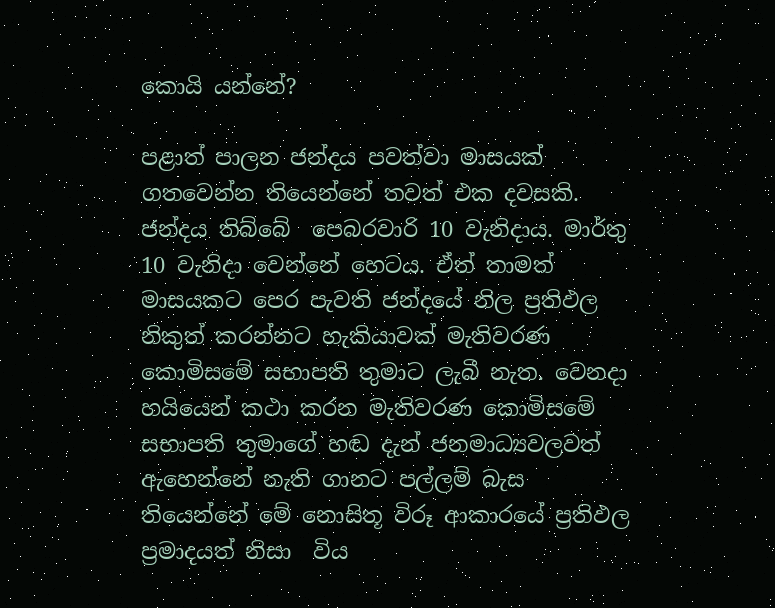කොයි යන්නේ?

පළාත් පාලන ජන්දය පවත්වා මාසයක් ගතවෙන්න තියෙන්නේ තවත් එක දවසකි. ජන්දය තිබ්බේ  පෙබරවාරි 10 වැනිදාය. මාර්තු 10 වැනිදා වෙන්නේ හෙටය. ඒත් තාමත් මාසයකට පෙර පැවති ජන්දයේ නිල ප්‍රතිඵල නිකුත් කරන්නට හැකියාවක් මැතිවරණ කොමිසමේ සභාපති තුමාට ලැබී නැත. වෙනදා හයියෙන් කථා කරන මැතිවරණ කොමිසමේ සභාපති තුමාගේ හඬ දැන් ජනමාධ්‍යවලවත් ඇහෙන්නේ නැති ගානට පල්ලම් බැස තියෙන්නේ මේ නොසිතූ විරූ ආකාරයේ ප්‍රතිඵල ප්‍රමාදයත් නිසා  විය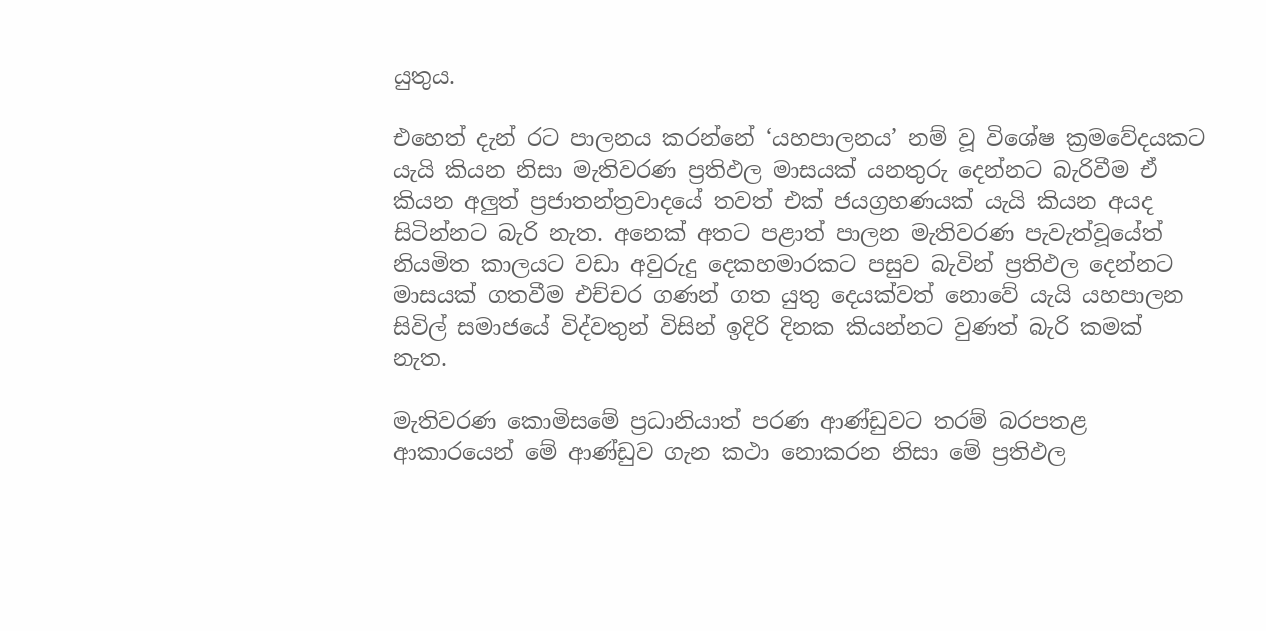යුතුය.

එහෙත් දැන් රට පාලනය කරන්නේ ‘යහපාලනය’ නම් වූ විශේෂ ක්‍රමවේදයකට යැයි කියන නිසා මැතිවරණ ප්‍රතිඵල මාසයක් යනතුරු දෙන්නට බැරිවීම ඒ කියන අලුත් ප්‍රජාතන්ත්‍රවාදයේ තවත් එක් ජයග්‍රහණයක් යැයි කියන අයද සිටින්නට බැරි නැත. අනෙක් අතට පළාත් පාලන මැතිවරණ පැවැත්වූයේත් නියමිත කාලයට වඩා අවුරුදු දෙකහමාරකට පසුව බැවින් ප්‍රතිඵල දෙන්නට මාසයක් ගතවීම එච්චර ගණන් ගත යුතු දෙයක්වත් නොවේ යැයි යහපාලන සිවිල් සමාජයේ විද්වතුන් විසින් ඉදිරි දිනක කියන්නට වුණත් බැරි කමක් නැත.

මැතිවරණ කොමිසමේ ප්‍රධානියාත් පරණ ආණ්ඩුවට තරම් බරපතළ ආකාරයෙන් මේ ආණ්ඩුව ගැන කථා නොකරන නිසා මේ ප්‍රතිඵල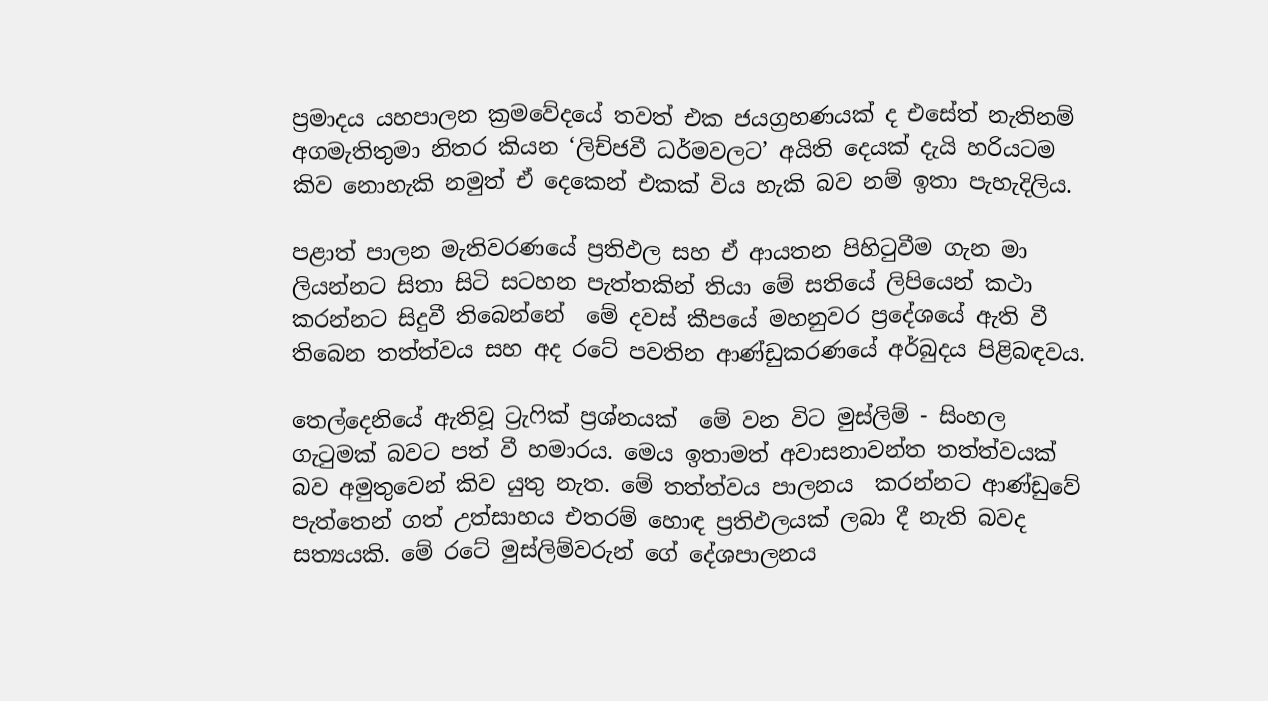ප්‍රමාදය යහපාලන ක්‍රමවේදයේ තවත් එක ජයග්‍රහණයක් ද එසේත් නැතිනම් අගමැතිතුමා නිතර කියන ‘ලිච්ජවී ධර්මවලට’ අයිති දෙයක් දැයි හරියටම කිව නොහැකි නමුත් ඒ දෙකෙන් එකක් විය හැකි බව නම් ඉතා පැහැදිලිය.

පළාත් පාලන මැතිවරණයේ ප්‍රතිඵල සහ ඒ ආයතන පිහිටුවීම ගැන මා ලියන්නට සිතා සිටි සටහන පැත්තකින් තියා මේ සතියේ ලිපියෙන් කථා කරන්නට සිදුවී තිබෙන්නේ  මේ දවස් කීපයේ මහනුවර ප්‍රදේශයේ ඇති වී තිබෙන තත්ත්වය සහ අද රටේ පවතින ආණ්ඩුකරණයේ අර්බුදය පිළිබඳවය.

තෙල්දෙනියේ ඇතිවූ ට්‍රැෆික් ප්‍රශ්නයක්  මේ වන විට මුස්ලිම් - සිංහල ගැටුමක් බවට පත් වී හමාරය. මෙය ඉතාමත් අවාසනාවන්ත තත්ත්වයක් බව අමුතුවෙන් කිව යුතු නැත. මේ තත්ත්වය පාලනය  කරන්නට ආණ්ඩුවේ පැත්තෙන් ගත් උත්සාහය එතරම් හොඳ ප්‍රතිඵලයක් ලබා දී නැති බවද සත්‍යයකි. මේ රටේ මුස්ලිම්වරුන් ගේ දේශපාලනය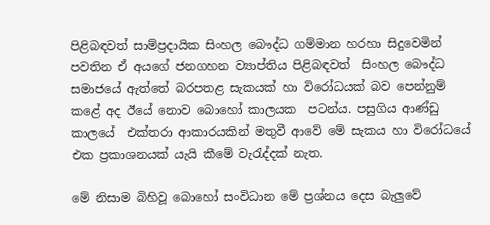පිළිබඳවත් සාම්ප්‍රදායික සිංහල බෞද්ධ ගම්මාන හරහා සිදුවෙමින් පවතින ඒ අයගේ ජනගහන ව්‍යාප්තිය පිළිබඳවත්  සිංහල බෞද්ධ සමාජයේ ඇත්තේ බරපතළ සැකයක් හා විරෝධයක් බව පෙන්නුම් කළේ අද ඊයේ නොව බොහෝ කාලයක  පටන්ය. පසුගිය ආණ්ඩු කාලයේ  එක්තරා ආකාරයකින් මතුවී ආවේ මේ සැකය හා විරෝධයේ එක ප්‍රකාශනයක් යැයි කීමේ වැරැද්දක් නැත.

මේ නිසාම බිහිවූ බොහෝ සංවිධාන මේ ප්‍රශ්නය දෙස බැලුවේ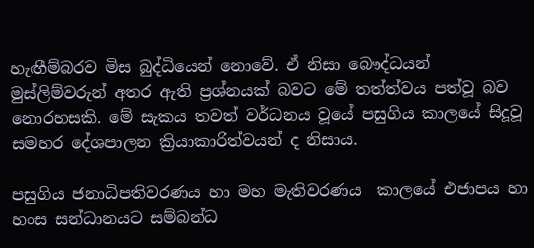හැඟීම්බරව මිස බුද්ධියෙන් නොවේ. ඒ නිසා බෞද්ධයන් මුස්ලිම්වරුන් අතර ඇති ප්‍රශ්නයක් බවට මේ තත්ත්වය පත්වූ බව නොරහසකි. මේ සැකය තවත් වර්ධනය වූයේ පසුගිය කාලයේ සිදූවූ සමහර දේශපාලන ක්‍රියාකාරිත්වයන් ද නිසාය.

පසුගිය ජනාධිපතිවරණය හා මහ මැතිවරණය  කාලයේ එජාපය හා හංස සන්ධානයට සම්බන්ධ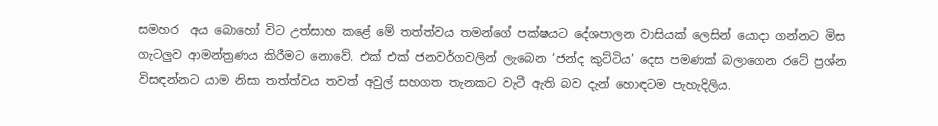සමහර  අය බොහෝ විට උත්සාහ කළේ මේ තත්ත්වය තමන්ගේ පක්ෂයට දේශපාලන වාසියක් ලෙසින් යොදා ගන්නට මිස ගැටලුව ආමන්ත්‍රණය කිරීමට නොවේ. එක් එක් ජනවර්ගවලින් ලැබෙන ‘ජන්ද කුට්ටිය’ දෙස පමණක් බලාගෙන රටේ ප්‍රශ්න විසඳන්නට යාම නිසා තත්ත්වය තවත් අවුල් සහගත තැනකට වැටී ඇති බව දැන් හොඳටම පැහැදිලිය.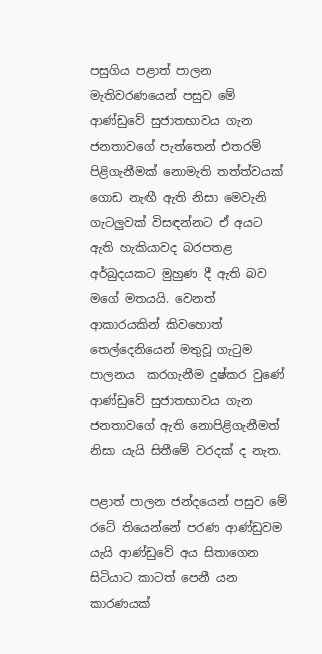පසුගිය පළාත් පාලන මැතිවරණයෙන් පසුව මේ ආණ්ඩුවේ සුජාතභාවය ගැන ජනතාවගේ පැත්තෙන් එතරම් පිළිගැනීමක් නොමැති තත්ත්වයක් ගොඩ නැඟී ඇති නිසා මෙවැනි ගැටලුවක් විසඳන්නට ඒ අයට ඇති හැකියාවද බරපතළ අර්බුදයකට මුහුණ දී ඇති බව මගේ මතයයි. වෙනත් ආකාරයකින් කිවහොත් තෙල්දෙනියෙන් මතුවූ ගැටුම පාලනය  කරගැනීම දුෂ්කර වුණේ ආණ්ඩුවේ සුජාතභාවය ගැන ජනතාවගේ ඇති නොපිළිගැනීමත් නිසා යැයි සිතීමේ වරදක් ද නැත.

පළාත් පාලන ජන්දයෙන් පසුව මේ රටේ තියෙන්නේ පරණ ආණ්ඩුවම යැයි ආණ්ඩුවේ අය සිතාගෙන සිටියාට කාටත් පෙනී යන කාරණයක්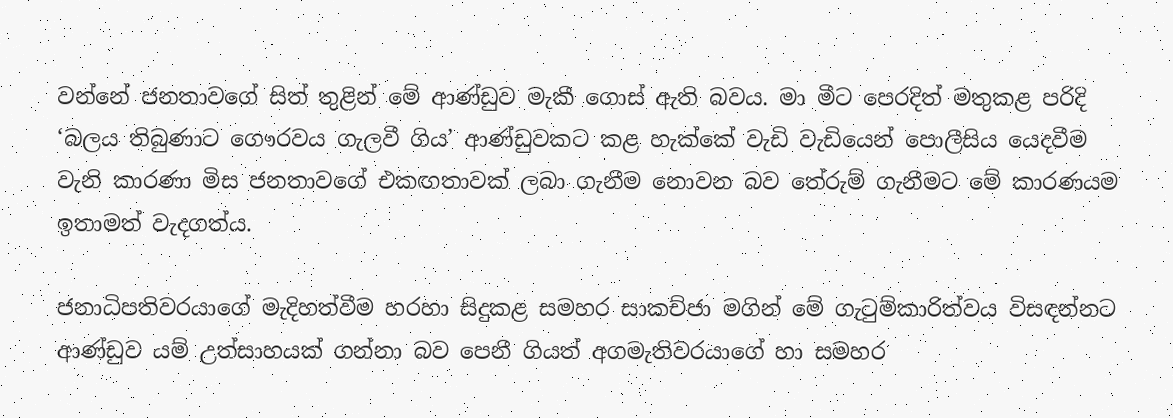වන්නේ ජනතාවගේ සිත් තුළින් මේ ආණ්ඩුව මැකී ගොස් ඇති බවය. මා මීට පෙරදිත් මතුකළ පරිදි ‘බලය තිබුණාට ගෞරවය ගැලවී ගිය’ ආණ්ඩුවකට කළ හැක්කේ වැඩි වැඩියෙන් පොලීසිය යෙදවීම වැනි කාරණා මිස ජනතාවගේ එකඟතාවක් ලබා ගැනීම නොවන බව තේරුම් ගැනීමට මේ කාරණයම ඉතාමත් වැදගත්ය.

ජනාධිපතිවරයාගේ මැදිහත්වීම හරහා සිදුකළ සමහර සාකච්ජා මගින් මේ ගැටුම්කාරිත්වය විසඳන්නට ආණ්ඩුව යම් උත්සාහයක් ගන්නා බව පෙනී ගියත් අගමැතිවරයාගේ හා සමහර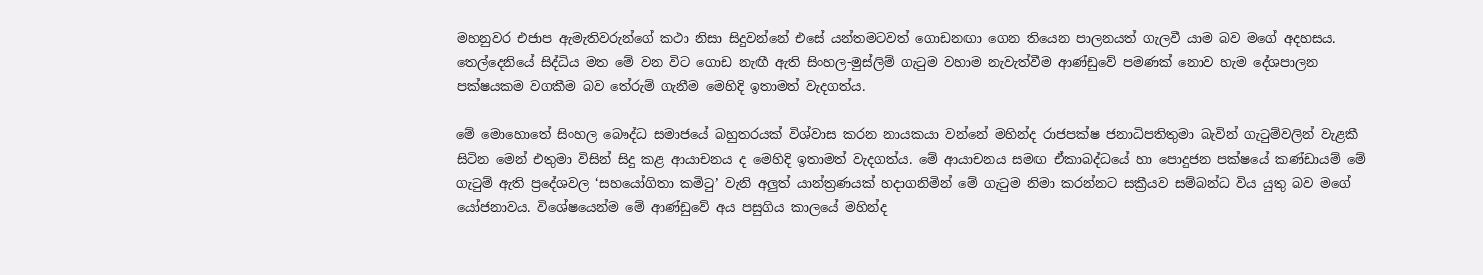මහනුවර එජාප ඇමැතිවරුන්ගේ කථා නිසා සිදුවන්නේ එසේ යන්තමටවත් ගොඩනඟා ගෙන තියෙන පාලනයත් ගැලවී යාම බව මගේ අදහසය. තෙල්දෙනියේ සිද්ධිය මත මේ වන විට ගොඩ නැඟී ඇති සිංහල-මුස්ලිම් ගැටුම වහාම නැවැත්වීම ආණ්ඩුවේ පමණක් නොව හැම දේශපාලන පක්ෂයකම වගකීම බව තේරුම් ගැනීම මෙහිදි ඉතාමත් වැදගත්ය.

මේ මොහොතේ සිංහල බෞද්ධ සමාජයේ බහුතරයක් විශ්වාස කරන නායකයා වන්නේ මහින්ද රාජපක්ෂ ජනාධිපතිතුමා බැවින් ගැටුම්වලින් වැළකී සිටින මෙන් එතුමා විසින් සිදු කළ ආයාචනය ද මෙහිදි ඉතාමත් වැදගත්ය. මේ ආයාචනය සමඟ ඒකාබද්ධයේ හා පොදුජන පක්ෂයේ කණ්ඩායම් මේ ගැටුම් ඇති ප්‍රදේශවල ‘සහයෝගිතා කමිටු’ වැනි අලුත් යාන්ත්‍රණයක් හදාගනිමින් මේ ගැටුම නිමා කරන්නට සක්‍රීයව සම්බන්ධ විය යුතු බව මගේ යෝජනාවය. විශේෂයෙන්ම මේ ආණ්ඩුවේ අය පසුගිය කාලයේ මහින්ද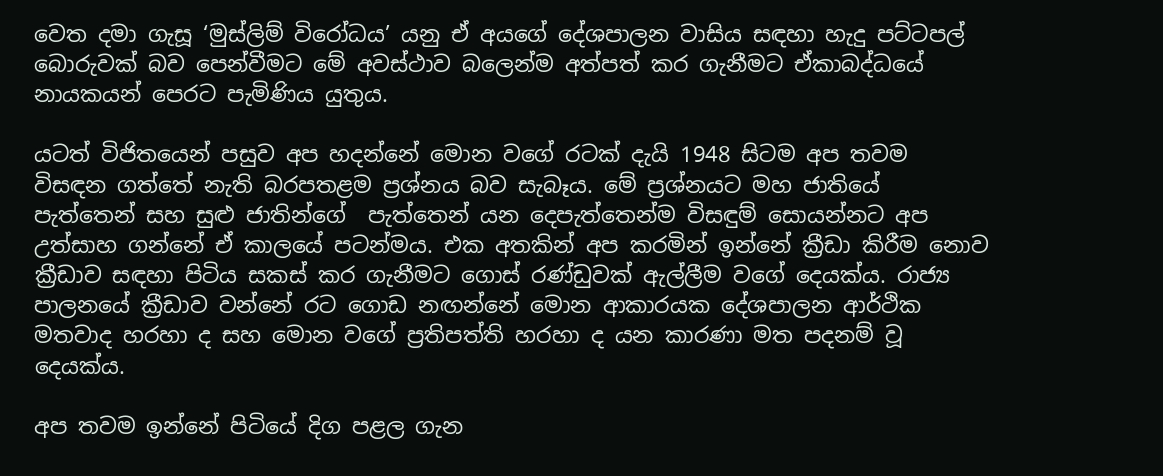වෙත දමා ගැසූ ‘මුස්ලිම් විරෝධය’ යනු ඒ අයගේ දේශපාලන වාසිය සඳහා හැදු පට්ටපල් බොරුවක් බව පෙන්වීමට මේ අවස්ථාව බලෙන්ම අත්පත් කර ගැනීමට ඒකාබද්ධයේ නායකයන් පෙරට පැමිණිය යුතුය.

යටත් විජිතයෙන් පසුව අප හදන්නේ මොන වගේ රටක් දැයි 1948 සිටම අප තවම විසඳන ගත්තේ නැති බරපතළම ප්‍රශ්නය බව සැබෑය. මේ ප්‍රශ්නයට මහ ජාතියේ පැත්තෙන් සහ සුළු ජාතින්ගේ  පැත්තෙන් යන දෙපැත්තෙන්ම විසඳුම් සොයන්නට අප උත්සාහ ගන්නේ ඒ කාලයේ පටන්මය. එක අතකින් අප කරමින් ඉන්නේ ක්‍රීඩා කිරීම නොව ක්‍රීඩාව සඳහා පිටිය සකස් කර ගැනීමට ගොස් රණ්ඩුවක් ඇල්ලීම වගේ දෙයක්ය. රාජ්‍ය පාලනයේ ක්‍රීඩාව වන්නේ රට ගොඩ නඟන්නේ මොන ආකාරයක දේශපාලන ආර්ථික මතවාද හරහා ද සහ මොන වගේ ප්‍රතිපත්ති හරහා ද යන කාරණා මත පදනම් වූ දෙයක්ය.

අප තවම ඉන්නේ පිටියේ දිග පළල ගැන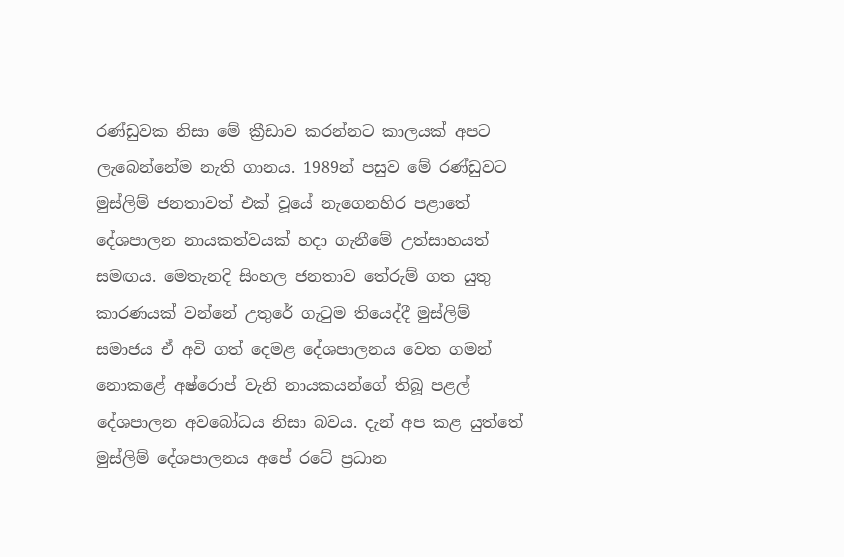රණ්ඩුවක නිසා මේ ක්‍රීඩාව කරන්නට කාලයක් අපට ලැබෙන්නේම නැති ගානය. 1989න් පසුව මේ රණ්ඩුවට මුස්ලිම් ජනතාවත් එක් වූයේ නැගෙනහිර පළාතේ දේශපාලන නායකත්වයක් හදා ගැනීමේ උත්සාහයත් සමඟය. මෙතැනදි සිංහල ජනතාව තේරුම් ගත යුතු කාරණයක් වන්නේ උතුරේ ගැටුම තියෙද්දී මුස්ලිම් සමාජය ඒ අවි ගත් දෙමළ දේශපාලනය වෙත ගමන් නොකළේ අෂ්රොප් වැනි නායකයන්ගේ තිබූ පළල් දේශපාලන අවබෝධය නිසා බවය. දැන් අප කළ යුත්තේ මුස්ලිම් දේශපාලනය අපේ රටේ ප්‍රධාන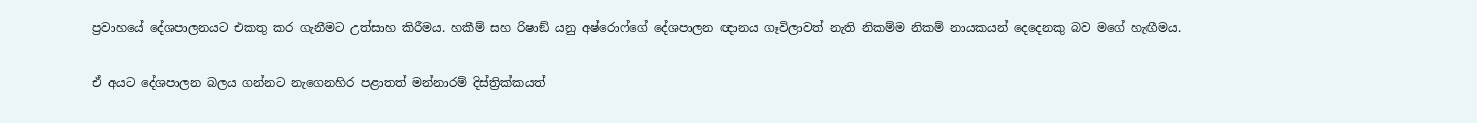ප්‍රවාහයේ දේශපාලනයට එකතු කර ගැනීමට උත්සාහ කිරීමය. හකීම් සහ රිෂාඞ් යනු අෂ්රොෆ්ගේ දේශපාලන ඥානය ගෑවිලාවත් නැති නිකම්ම නිකම් නායකයන් දෙදෙනකු බව මගේ හැඟීමය.

ඒ අයට දේශපාලන බලය ගන්නට නැගෙනහිර පළාතත් මන්නාරම් දිස්ත්‍රික්කයත්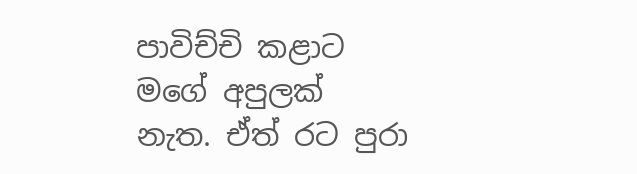පාවිච්චි කළාට මගේ අපුලක් නැත. ඒත් රට පුරා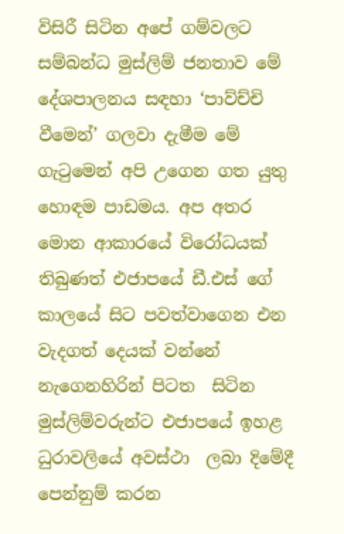විසිරී සිටින අපේ ගම්වලට සම්බන්ධ මුස්ලිම් ජනතාව මේ දේශපාලනය සඳහා ‘පාව්ච්චි වීමෙන්’ ගලවා දැමීම මේ ගැටුමෙන් අපි උගෙන ගත යුතු හොඳම පාඩමය. අප අතර මොන ආකාරයේ විරෝධයක් තිබුණත් එජාපයේ ඩී.එස් ගේ කාලයේ සිට පවත්වාගෙන එන වැදගත් දෙයක් වන්නේ නැගෙනහිරින් පිටත  සිටින මුස්ලිම්වරුන්ට එජාපයේ ඉහළ ධුරාවලියේ අවස්ථා  ලබා දිමේදී පෙන්නුම් කරන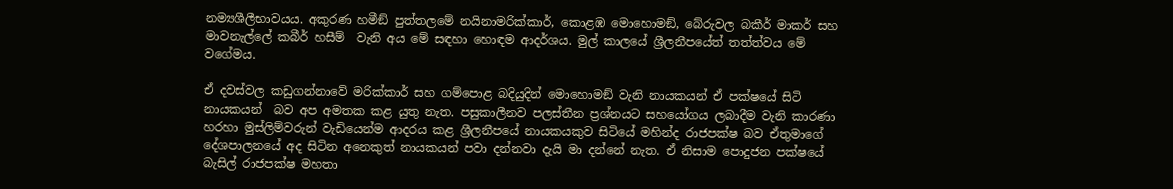නම්‍යශීලීභාවයය. අකුරණ හමීඞ් පුත්තලමේ නයිනාමරික්කාර්, කොළඹ මොහොමඞ්, බේරුවල බකීර් මාකර් සහ මාවනැල්ලේ කබීර් හසීම්  වැනි අය මේ සඳහා හොඳම ආදර්ශය. මුල් කාලයේ ශ්‍රීලනීපයේත් තත්ත්වය මේ වගේමය.

ඒ දවස්වල කඩුගන්නාවේ මරික්කාර් සහ ගම්පොළ බදියුදින් මොහොමඞ් වැනි නායකයන් ඒ පක්ෂයේ සිටි නායකයන්  බව අප අමතක කළ යුතු නැත. පසුකාලීනව පලස්තීන ප්‍රශ්නයට සහයෝගය ලබාදීම වැනි කාරණා හරහා මුස්ලිම්වරුන් වැඩියෙන්ම ආදරය කළ ශ්‍රීලනීපයේ නායකයකුව සිටියේ මහින්ද රාජපක්ෂ බව ඒතුමාගේ දේශපාලනයේ අද සිටින අනෙකුත් නායකයන් පවා දන්නවා දැයි මා දන්නේ නැත. ඒ නිසාම පොදුජන පක්ෂයේ බැසිල් රාජපක්ෂ මහතා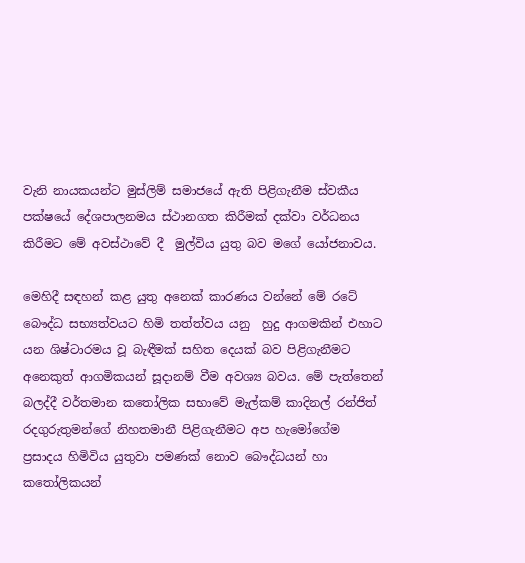වැනි නායකයන්ට මුස්ලිම් සමාජයේ ඇති පිළිගැනීම ස්වකීය පක්ෂයේ දේශපාලනමය ස්ථානගත කිරීමක් දක්වා වර්ධනය කිරීමට මේ අවස්ථාවේ දී  මුල්විය යුතු බව මගේ යෝජනාවය.

මෙහිදී සඳහන් කළ යුතු අනෙක් කාරණය වන්නේ මේ රටේ බෞද්ධ සභ්‍යත්වයට හිමි තත්ත්වය යනු  හුදු ආගමකින් එහාට යන ශිෂ්ටාරමය වූ බැඳීමක් සහිත දෙයක් බව පිළිගැනීමට අනෙකුත් ආගමිකයන් සූදානම් වීම අවශ්‍ය බවය. මේ පැත්තෙන් බලද්දී වර්තමාන කතෝලික සභාවේ මැල්කම් කාදිනල් රන්ජිත් රදගුරුතුමන්ගේ නිහතමානී පිළිගැනීමට අප හැමෝගේම ප්‍රසාදය හිමිවිය යුතුවා පමණක් නොව බෞද්ධයන් හා කතෝලිකයන්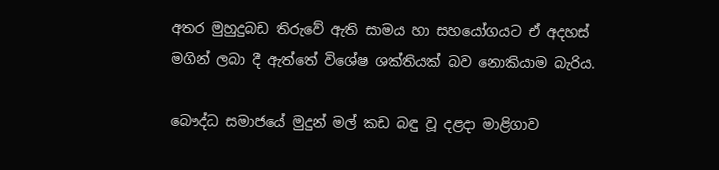අතර මුහුදුබඩ තිරුවේ ඇති සාමය හා සහයෝගයට ඒ අදහස් මගින් ලබා දී ඇත්තේ විශේෂ ශක්තියක් බව නොකියාම බැරිය.

බෞද්ධ සමාජයේ මුදුන් මල් කඩ බඳු වූ දළදා මාළිගාව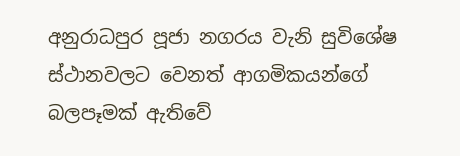අනුරාධපුර පූජා නගරය වැනි සුවිශේෂ ස්ථානවලට වෙනත් ආගමිකයන්ගේ බලපෑමක් ඇතිවේ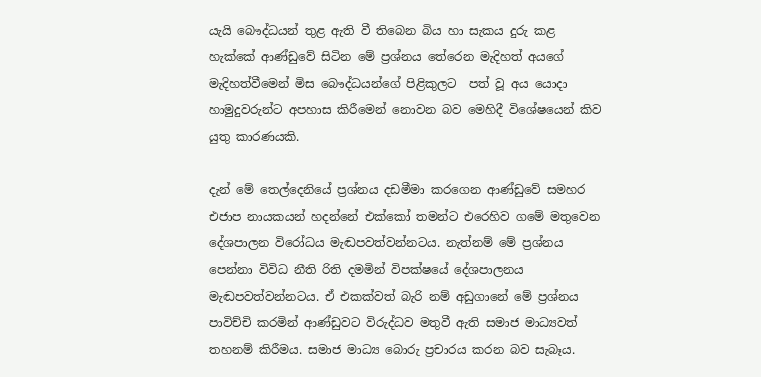යැයි බෞද්ධයන් තුළ ඇති වී තිබෙන බිය හා සැකය දුරු කළ හැක්කේ ආණ්ඩුවේ සිටින මේ ප්‍රශ්නය තේරෙන මැදිහත් අයගේ මැදිහත්වීමෙන් මිස බෞද්ධයන්ගේ පිළිකුලට  පත් වූ අය යොදා හාමුදුවරුන්ට අපහාස කිරීමෙන් නොවන බව මෙහිදී විශේෂයෙන් කිව යුතු කාරණයකි.

දැන් මේ තෙල්දෙනියේ ප්‍රශ්නය දඩමීමා කරගෙන ආණ්ඩුවේ සමහර එජාප නායකයන් හදන්නේ එක්කෝ තමන්ට එරෙහිව ගමේ මතුවෙන දේශපාලන විරෝධය මැඬපවත්වන්නටය. නැත්නම් මේ ප්‍රශ්නය පෙන්නා විවිධ නීති රිති දමමින් විපක්ෂයේ දේශපාලනය මැඬපවත්වන්නටය. ඒ එකක්වත් බැරි නම් අඩුගානේ මේ ප්‍රශ්නය පාවිච්චි කරමින් ආණ්ඩුවට විරුද්ධව මතුවී ඇති සමාජ මාධ්‍යවත්  තහනම් කිරීමය. සමාජ මාධ්‍ය බොරු ප්‍රචාරය කරන බව සැබෑය.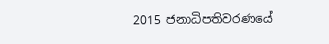2015 ජනාධිපතිවරණයේ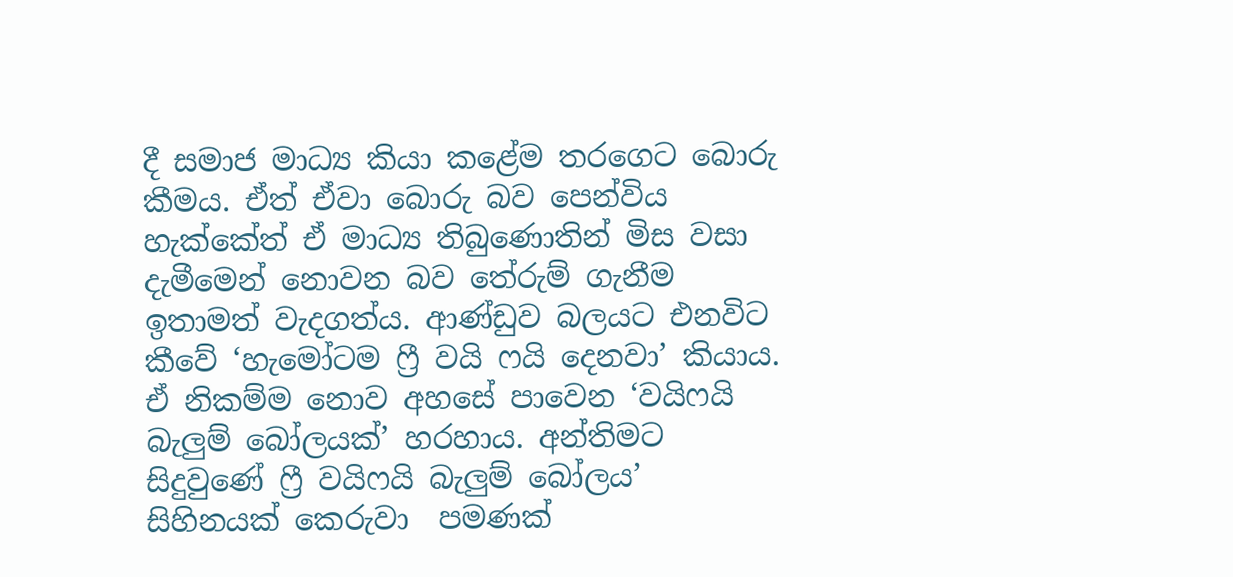දී සමාජ මාධ්‍ය කියා කළේම තරගෙට බොරු කීමය. ඒත් ඒවා බොරු බව පෙන්විය හැක්කේත් ඒ මාධ්‍ය තිබුණොතින් මිස වසා දැමීමෙන් නොවන බව තේරුම් ගැනීම ඉතාමත් වැදගත්ය. ආණ්ඩුව බලයට එනවිට කීවේ ‘හැමෝටම ෆ්‍රී වයි ෆයි දෙනවා’ කියාය. ඒ නිකම්ම නොව අහසේ පාවෙන ‘වයිෆයි බැලුම් බෝලයක්’ හරහාය. අන්තිමට සිදුවුණේ ෆ්‍රී වයිෆයි බැලුම් බෝලය’ සිහිනයක් කෙරුවා  පමණක්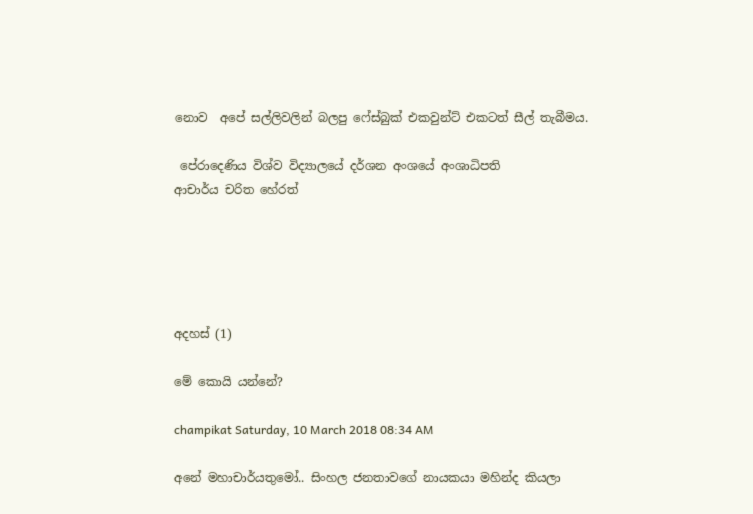නොව  අපේ සල්ලිවලින් බලපු ෆේස්බුක් එකවුන්ට් එකටත් සීල් තැබීමය.

 පේරාදෙණිය විශ්ව විද්‍යාලයේ දර්ශන අංශයේ අංශාධිපති
ආචාර්ය චරිත හේරත්





අදහස් (1)

මේ කොයි යන්නේ?

champikat Saturday, 10 March 2018 08:34 AM

අනේ මහාචාර්යතුමෝ.. සිංහල ජනතාවගේ නායකයා මහින්ද කියලා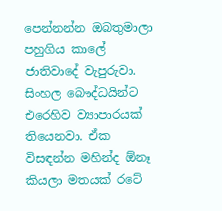පෙන්නන්න ඔබතුමාලා පහුගිය කාලේ ජාතිවාදේ වැපුරුවා. සිංහල බෞද්ධයින්ට එරෙහිව ව්‍යාපාරයක් තියෙනවා. ඒක විසඳන්න මහින්ද ඕනෑ කියලා මතයක් රටේ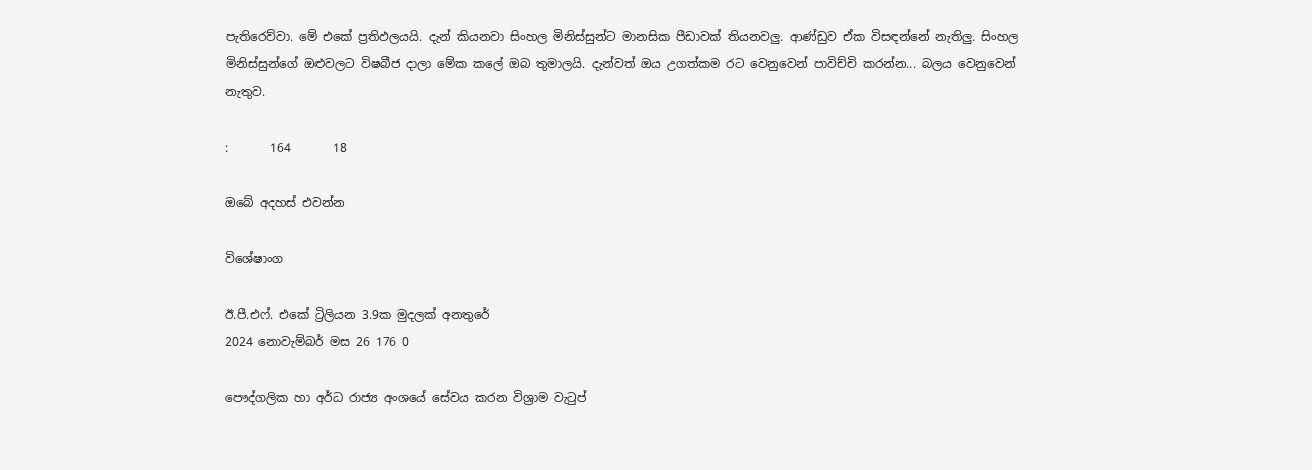පැතිරෙව්වා. මේ එකේ ප්‍රතිඵලයයි. දැන් කියනවා සිංහල මිනිස්සුන්ට මානසික පීඩාවක් තියනවලු. ආණ්ඩුව ඒක විසඳන්නේ නැතිලු. සිංහල මිනිස්සුන්ගේ ඔළුවලට විෂබීජ දාලා මේක කලේ ඔබ තුමාලයි. දැන්වත් ඔය උගත්කම රට වෙනුවෙන් පාවිච්චි කරන්න... බලය වෙනුවෙන් නැතුව.

:       164       18

ඔබේ අදහස් එවන්න

විශේෂාංග

ඊ.පී.එෆ්. එකේ ට්‍රිලියන 3.9ක මුදලක් අනතුරේ
2024 නොවැම්බර් මස 26 176 0

පෞද්ගලික හා අර්ධ රාජ්‍ය අංශයේ සේවය කරන විශ්‍රාම වැටුප්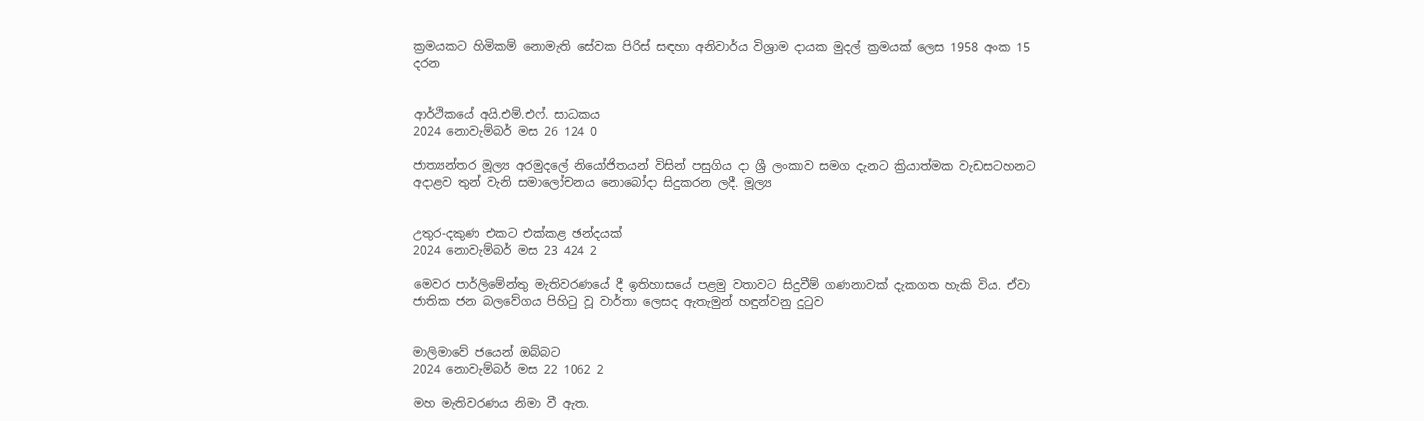ක්‍රමයකට හිමිකම් නොමැති සේවක පිරිස් සඳහා අනිවාර්ය විශ්‍රාම දායක මුදල් ක්‍රමයක් ලෙස 1958 අංක 15 දරන


ආර්ථිකයේ අයි.එම්.එෆ්. සාධකය
2024 නොවැම්බර් මස 26 124 0

ජාත්‍යන්තර මූල්‍ය අරමුදලේ නියෝජිතයන් විසින් පසුගිය දා ශ්‍රී ලංකාව සමග දැනට ක්‍රියාත්මක වැඩසටහනට අදාළව තුන් වැනි සමාලෝචනය නොබෝදා සිදුකරන ලදී. මූල්‍ය


උතුර-දකුණ එකට එක්කළ ඡන්දයක්
2024 නොවැම්බර් මස 23 424 2

මෙවර පාර්ලිමේන්තු මැතිවරණයේ දී ඉතිහාසයේ පළමු වතාවට සිදුවීම් ගණනාවක් දැකගත හැකි විය. ඒවා ජාතික ජන බලවේගය පිහිටු වූ වාර්තා ලෙසද ඇතැමුන් හඳුන්වනු දුටුව


මාලිමාවේ ජයෙන් ඔබ්බට
2024 නොවැම්බර් මස 22 1062 2

මහ මැතිවරණය නිමා වී ඇත.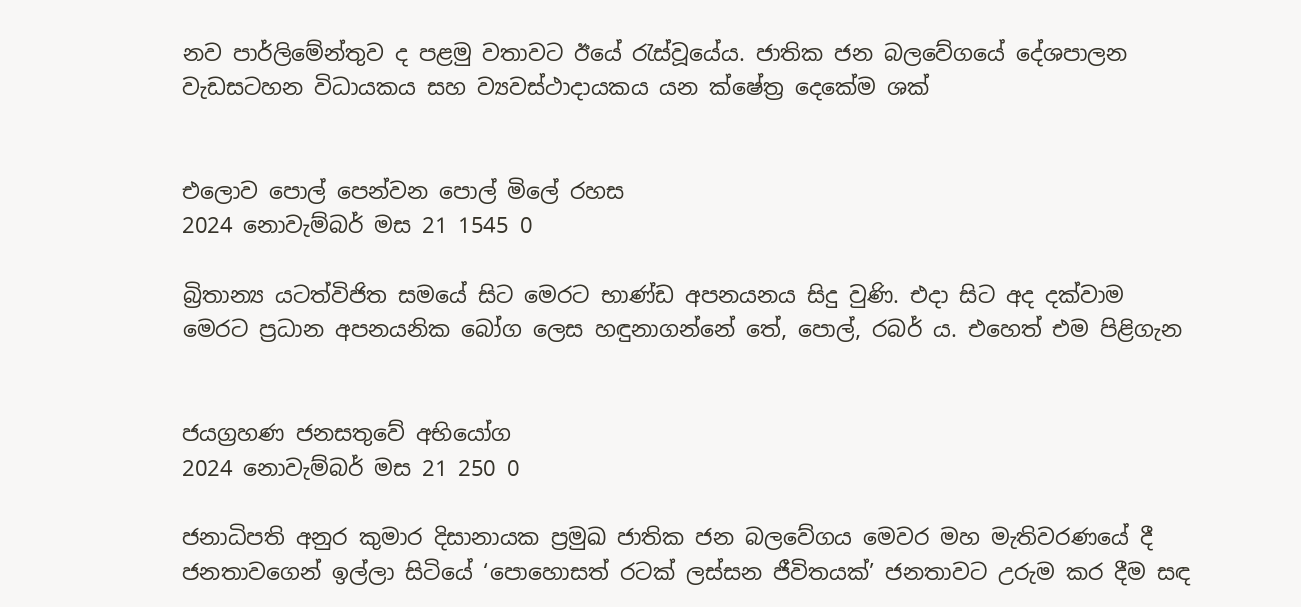නව පාර්ලිමේන්තුව ද පළමු වතාවට ඊයේ රැස්වූයේය. ජාතික ජන බලවේගයේ දේශපාලන වැඩසටහන විධායකය සහ ව්‍යවස්ථාදායකය යන ක්ෂේත්‍ර දෙකේම ශක්


එලොව පොල් පෙන්වන පොල් මිලේ රහස
2024 නොවැම්බර් මස 21 1545 0

බ්‍රිතාන්‍ය යටත්විජිත සමයේ සිට මෙරට භාණ්ඩ අපනයනය සිදු වුණි. එදා සිට අද දක්වාම මෙරට ප්‍රධාන අපනයනික බෝග ලෙස හඳුනාගන්නේ තේ, පොල්, රබර් ය. එහෙත් එම පිළිගැන


ජයග්‍රහණ ජනසතුවේ අභියෝග
2024 නොවැම්බර් මස 21 250 0

ජනාධිපති අනුර කුමාර දිසානායක ප්‍රමුඛ ජාතික ජන බලවේගය මෙවර මහ මැතිවරණයේ දී ජනතාවගෙන් ඉල්ලා සිටියේ ‘පොහොසත් රටක් ලස්සන ජීවිතයක්’ ජනතාවට උරුම කර දීම සඳ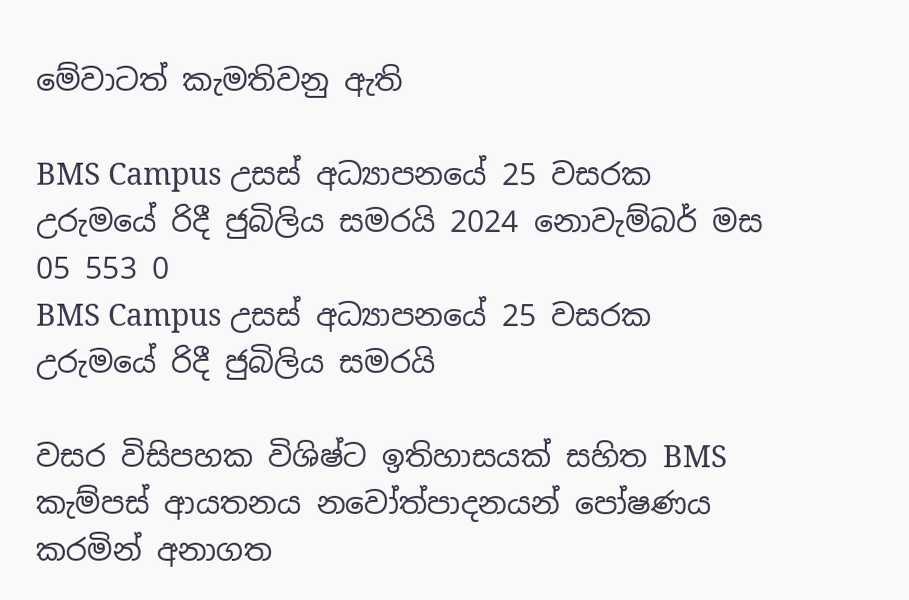මේවාටත් කැමතිවනු ඇති

BMS Campus උසස් අධ්‍යාපනයේ 25 වසරක උරුමයේ රිදී ජුබිලිය සමරයි 2024 නොවැම්බර් මස 05 553 0
BMS Campus උසස් අධ්‍යාපනයේ 25 වසරක උරුමයේ රිදී ජුබිලිය සමරයි

වසර විසිපහක විශිෂ්ට ඉතිහාසයක් සහිත BMS කැම්පස් ආයතනය නවෝත්පාදනයන් පෝෂණය කරමින් අනාගත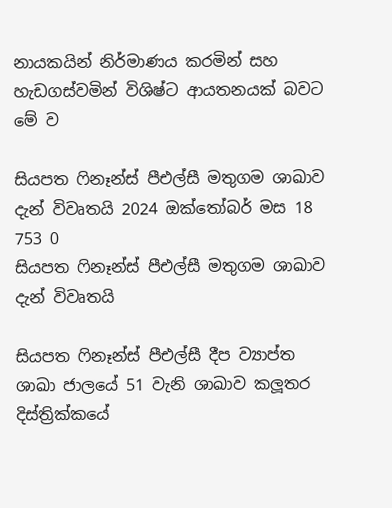නායකයින් නිර්මාණය කරමින් සහ හැඩගස්වමින් විශිෂ්ට ආයතනයක් බවට මේ ව

සියපත ෆිනෑන්ස් පීඑල්සී මතුගම ශාඛාව දැන් විවෘතයි 2024 ඔක්තෝබර් මස 18 753 0
සියපත ෆිනෑන්ස් පීඑල්සී මතුගම ශාඛාව දැන් විවෘතයි

සියපත ෆිනෑන්ස් පීඑල්සී දීප ව්‍යාප්ත ශාඛා ජාලයේ 51 වැනි ශාඛාව කලූතර දිස්ත්‍රික්කයේ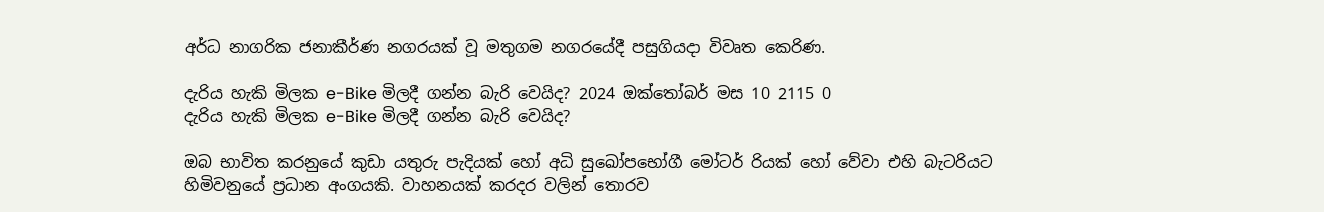අර්ධ නාගරික ජනාකීර්ණ නගරයක් වූ මතුගම නගරයේදී පසුගියදා විවෘත කෙරිණ.

දැරිය හැකි මිලක e-Bike මිලදී ගන්න බැරි වෙයිද? 2024 ඔක්තෝබර් මස 10 2115 0
දැරිය හැකි මිලක e-Bike මිලදී ගන්න බැරි වෙයිද?

ඔබ භාවිත කරනුයේ කුඩා යතුරු පැදියක් හෝ අධි සුඛෝපභෝගී මෝටර් රියක් හෝ වේවා එහි බැටරියට හිමිවනුයේ ප්‍රධාන අංගයකි. වාහනයක් කරදර වලින් තොරව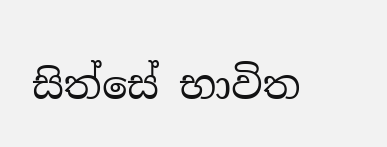සිත්සේ භාවිත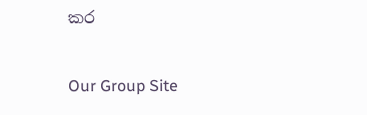කර

Our Group Site